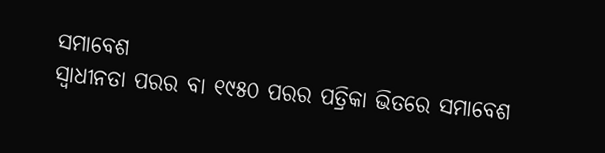ସମାବେଶ
ସ୍ୱାଧୀନତା ପରର ବା ୧୯୫୦ ପରର ପତ୍ରିକା ଭିତରେ ସମାବେଶ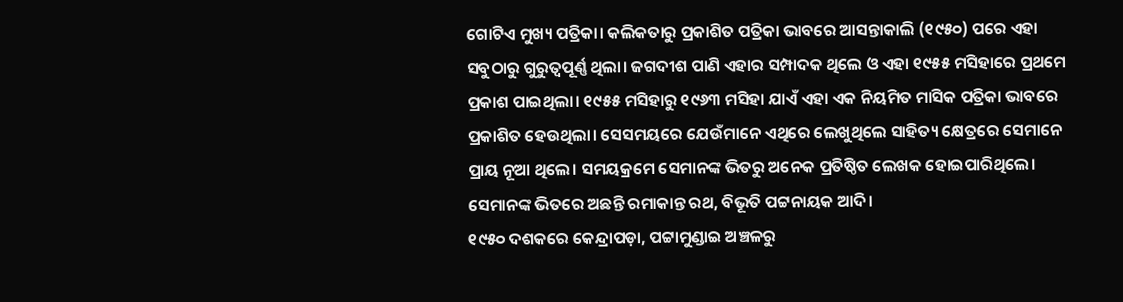ଗୋଟିଏ ମୁଖ୍ୟ ପତ୍ରିକା। କଲିକତାରୁ ପ୍ରକାଶିତ ପତ୍ରିକା ଭାବରେ ଆସନ୍ତାକାଲି (୧୯୫୦) ପରେ ଏହା ସବୁଠାରୁ ଗୁରୁତ୍ୱପୂର୍ଣ୍ଣ ଥିଲା। ଜଗଦୀଶ ପାଣି ଏହାର ସମ୍ପାଦକ ଥିଲେ ଓ ଏହା ୧୯୫୫ ମସିହାରେ ପ୍ରଥମେ ପ୍ରକାଶ ପାଇଥିଲା। ୧୯୫୫ ମସିହାରୁ ୧୯୬୩ ମସିହା ଯାଏଁ ଏହା ଏକ ନିୟମିତ ମାସିକ ପତ୍ରିକା ଭାବରେ ପ୍ରକାଶିତ ହେଉଥିଲା। ସେସମୟରେ ଯେଉଁମାନେ ଏଥିରେ ଲେଖୁଥିଲେ ସାହିତ୍ୟ କ୍ଷେତ୍ରରେ ସେମାନେ ପ୍ରାୟ ନୂଆ ଥିଲେ। ସମୟକ୍ରମେ ସେମାନଙ୍କ ଭିତରୁ ଅନେକ ପ୍ରତିଷ୍ଠିତ ଲେଖକ ହୋଇପାରିଥିଲେ। ସେମାନଙ୍କ ଭିତରେ ଅଛନ୍ତି ରମାକାନ୍ତ ରଥ, ବିଭୂତି ପଟ୍ଟନାୟକ ଆଦି।
୧୯୫୦ ଦଶକରେ କେନ୍ଦ୍ରାପଡ଼ା, ପଟ୍ଟାମୁଣ୍ଡାଇ ଅଞ୍ଚଳରୁ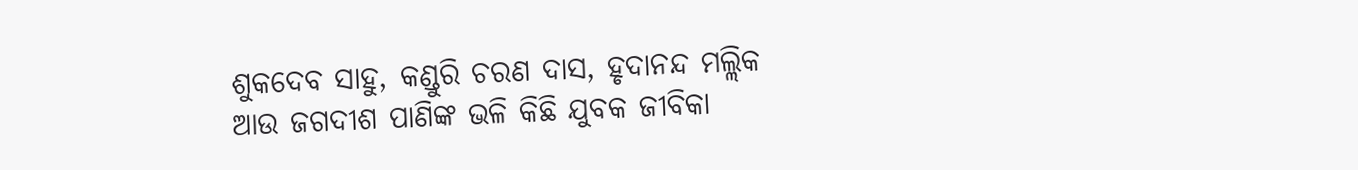ଶୁକଦେବ ସାହୁ, କଣ୍ଡୁରି ଚରଣ ଦାସ, ହୃଦାନନ୍ଦ ମଲ୍ଲିକ ଆଉ ଜଗଦୀଶ ପାଣିଙ୍କ ଭଳି କିଛି ଯୁବକ ଜୀବିକା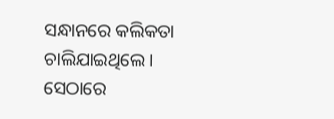ସନ୍ଧାନରେ କଲିକତା ଚାଲିଯାଇଥିଲେ। ସେଠାରେ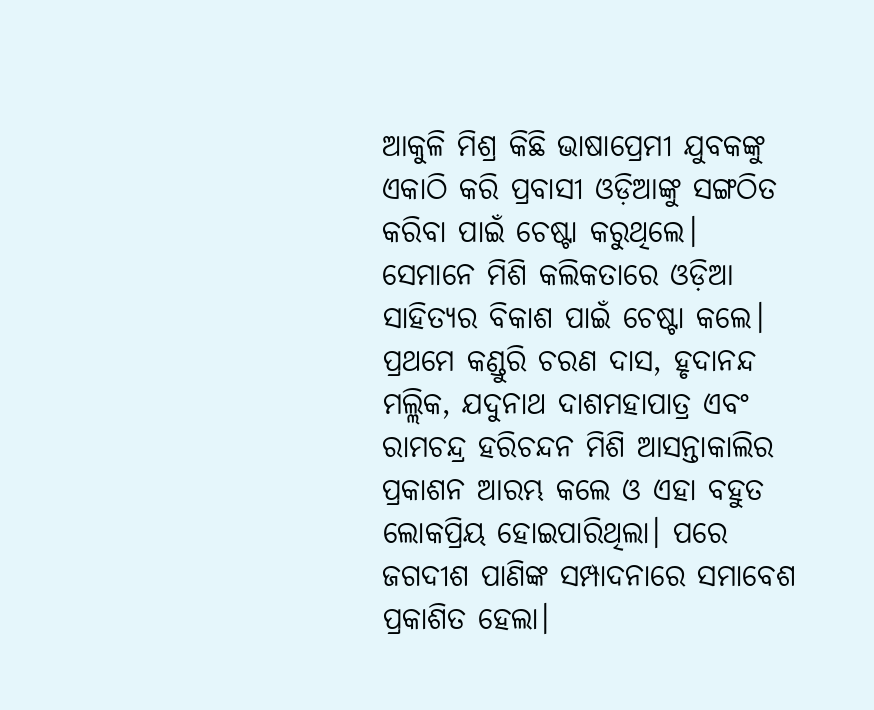ଆକୁଳି ମିଶ୍ର କିଛି ଭାଷାପ୍ରେମୀ ଯୁବକଙ୍କୁ ଏକାଠି କରି ପ୍ରବାସୀ ଓଡ଼ିଆଙ୍କୁ ସଙ୍ଗଠିତ କରିବା ପାଇଁ ଚେଷ୍ଟା କରୁଥିଲେ। ସେମାନେ ମିଶି କଲିକତାରେ ଓଡ଼ିଆ ସାହିତ୍ୟର ବିକାଶ ପାଇଁ ଚେଷ୍ଟା କଲେ। ପ୍ରଥମେ କଣ୍ଡୁରି ଚରଣ ଦାସ, ହୃଦାନନ୍ଦ ମଲ୍ଲିକ, ଯଦୁନାଥ ଦାଶମହାପାତ୍ର ଏବଂ ରାମଚନ୍ଦ୍ର ହରିଚନ୍ଦନ ମିଶି ଆସନ୍ତାକାଲିର ପ୍ରକାଶନ ଆରମ୍ଭ କଲେ ଓ ଏହା ବହୁତ ଲୋକପ୍ରିୟ ହୋଇପାରିଥିଲା। ପରେ ଜଗଦୀଶ ପାଣିଙ୍କ ସମ୍ପାଦନାରେ ସମାବେଶ ପ୍ରକାଶିତ ହେଲା।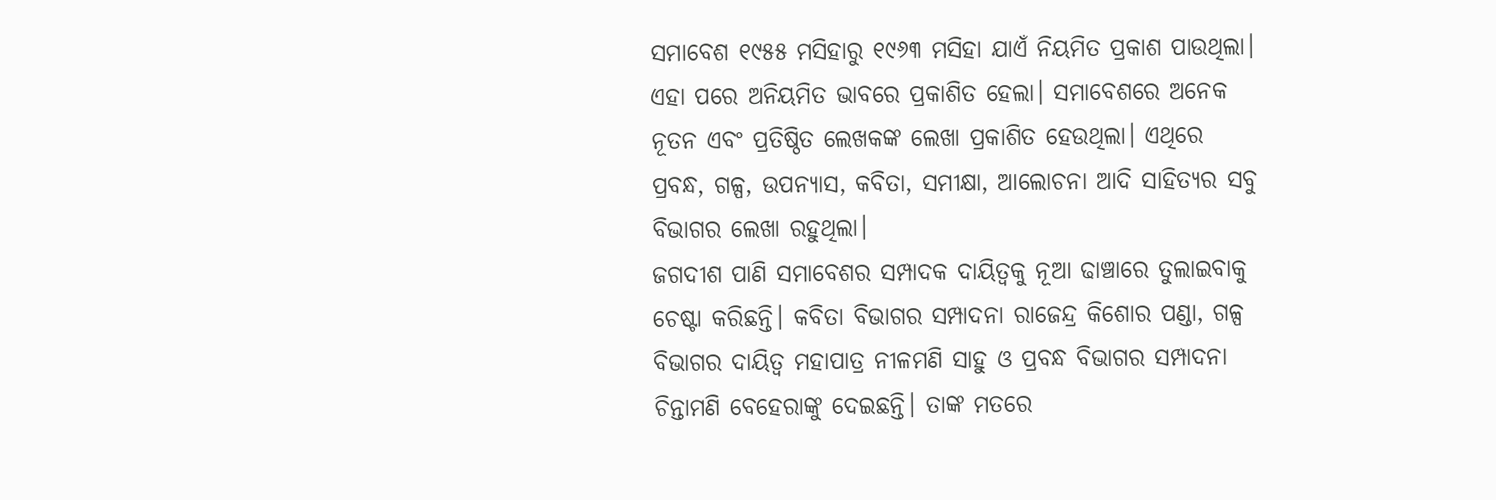ସମାବେଶ ୧୯୫୫ ମସିହାରୁ ୧୯୬୩ ମସିହା ଯାଏଁ ନିୟମିତ ପ୍ରକାଶ ପାଉଥିଲା। ଏହା ପରେ ଅନିୟମିତ ଭାବରେ ପ୍ରକାଶିତ ହେଲା। ସମାବେଶରେ ଅନେକ ନୂତନ ଏବଂ ପ୍ରତିଷ୍ଠିତ ଲେଖକଙ୍କ ଲେଖା ପ୍ରକାଶିତ ହେଉଥିଲା। ଏଥିରେ ପ୍ରବନ୍ଧ, ଗଳ୍ପ, ଉପନ୍ୟାସ, କବିତା, ସମୀକ୍ଷା, ଆଲୋଚନା ଆଦି ସାହିତ୍ୟର ସବୁ ବିଭାଗର ଲେଖା ରହୁଥିଲା।
ଜଗଦୀଶ ପାଣି ସମାବେଶର ସମ୍ପାଦକ ଦାୟିତ୍ୱକୁ ନୂଆ ଢାଞ୍ଚାରେ ତୁଲାଇବାକୁ ଚେଷ୍ଟା କରିଛନ୍ତି। କବିତା ବିଭାଗର ସମ୍ପାଦନା ରାଜେନ୍ଦ୍ର କିଶୋର ପଣ୍ଡା, ଗଳ୍ପ ବିଭାଗର ଦାୟିତ୍ୱ ମହାପାତ୍ର ନୀଳମଣି ସାହୁ ଓ ପ୍ରବନ୍ଧ ବିଭାଗର ସମ୍ପାଦନା ଚିନ୍ତାମଣି ବେହେରାଙ୍କୁ ଦେଇଛନ୍ତି। ତାଙ୍କ ମତରେ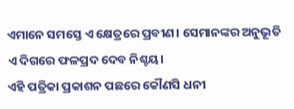ଏମାନେ ସମସ୍ତେ ଏ କ୍ଷେତ୍ରରେ ପ୍ରବୀଣ। ସେମାନଙ୍କର ଅନୁଭୂତି ଏ ଦିଗରେ ଫଳପ୍ରଦ ଦେବ ନିଶ୍ଚୟ।
ଏହି ପତ୍ରିକା ପ୍ରକାଶନ ପଛରେ କୌଣସି ଧନୀ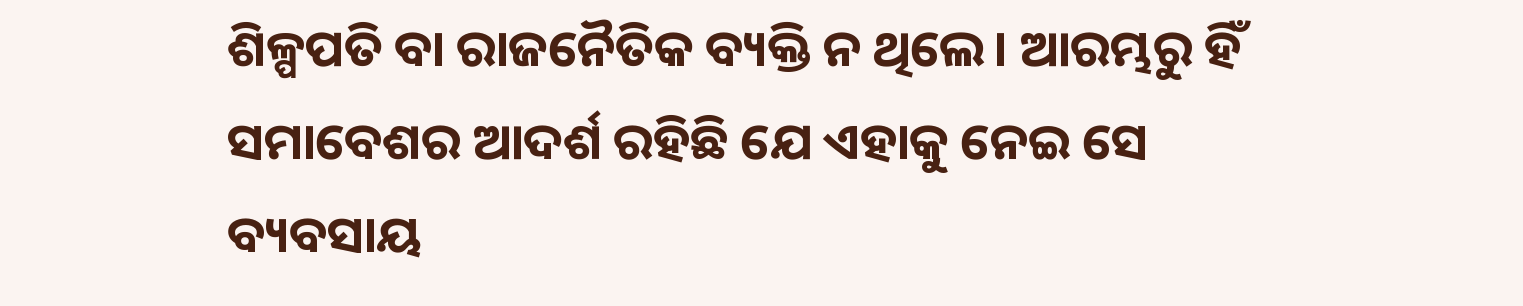ଶିଳ୍ପପତି ବା ରାଜନୈତିକ ବ୍ୟକ୍ତି ନ ଥିଲେ। ଆରମ୍ଭରୁ ହିଁ ସମାବେଶର ଆଦର୍ଶ ରହିଛି ଯେ ଏହାକୁ ନେଇ ସେ ବ୍ୟବସାୟ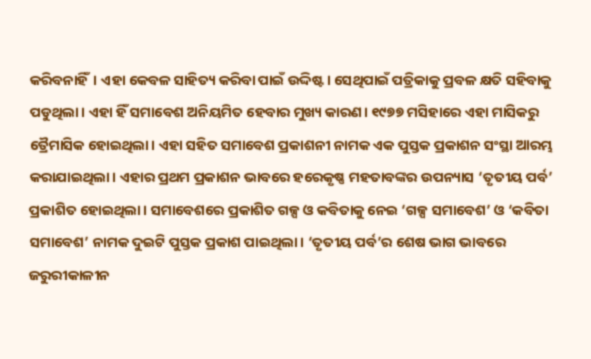କରିବନାହିଁ। ଏହା କେବଳ ସାହିତ୍ୟ କରିବା ପାଇଁ ଉଦ୍ଦିଷ୍ଟ। ସେଥିପାଇଁ ପତ୍ରିକାକୁ ପ୍ରବଳ କ୍ଷତି ସହିବାକୁ ପଡୁଥିଲା। ଏହା ହିଁ ସମାବେଶ ଅନିୟମିତ ହେବାର ମୁଖ୍ୟ କାରଣ। ୧୯୭୭ ମସିହାରେ ଏହା ମାସିକରୁ ତ୍ରୈମାସିକ ହୋଇଥିଲା। ଏହା ସହିତ ସମାବେଶ ପ୍ରକାଶନୀ ନାମକ ଏକ ପୁସ୍ତକ ପ୍ରକାଶନ ସଂସ୍ଥା ଆରମ୍ଭ କରାଯାଇଥିଲା। ଏହାର ପ୍ରଥମ ପ୍ରକାଶନ ଭାବରେ ହରେକୃଷ୍ଣ ମହତାବଙ୍କର ଉପନ୍ୟାସ ‘ତୃତୀୟ ପର୍ବ’ ପ୍ରକାଶିତ ହୋଇଥିଲା। ସମାବେଶରେ ପ୍ରକାଶିତ ଗଳ୍ପ ଓ କବିତାକୁ ନେଇ ‘ଗଳ୍ପ ସମାବେଶ’ ଓ ‘କବିତା ସମାବେଶ’ ନାମକ ଦୁଇଟି ପୁସ୍ତକ ପ୍ରକାଶ ପାଇଥିଲା। ‘ତୃତୀୟ ପର୍ବ’ର ଶେଷ ଭାଗ ଭାବରେ ଜରୁରୀକାଳୀନ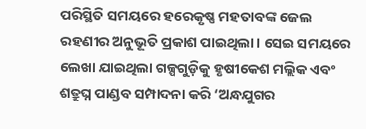ପରିସ୍ଥିତି ସମୟରେ ହରେକୃଷ୍ଣ ମହତାବଙ୍କ ଜେଲ ରହଣୀର ଅନୁଭୂତି ପ୍ରକାଶ ପାଇଥିଲା। ସେଇ ସମୟରେ ଲେଖା ଯାଇଥିଲା ଗଳ୍ପଗୁଡ଼ିକୁ ହୃଷୀକେଶ ମଲ୍ଲିକ ଏବଂ ଶତ୍ରୁଘ୍ନ ପାଣ୍ଡବ ସମ୍ପାଦନା କରି ‘ଅନ୍ଧଯୁଗର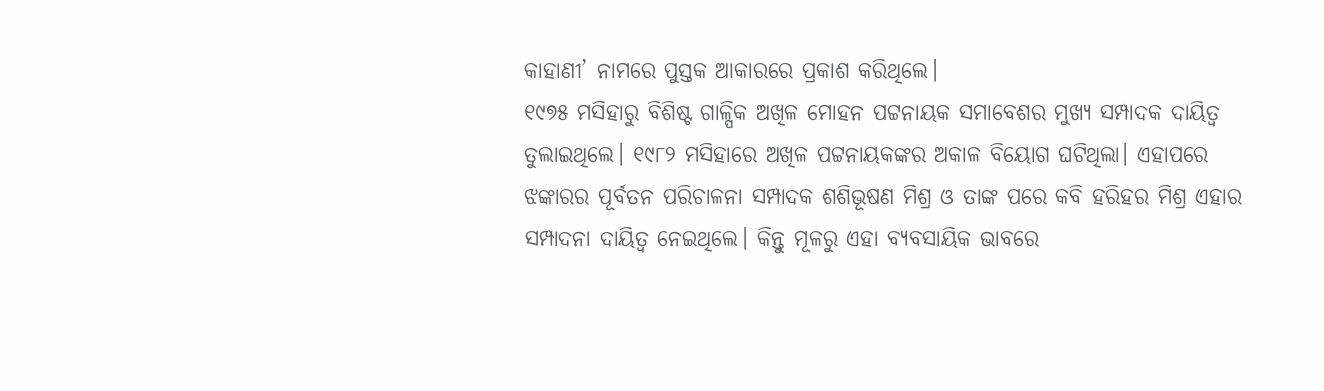କାହାଣୀ’ ନାମରେ ପୁସ୍ତକ ଆକାରରେ ପ୍ରକାଶ କରିଥିଲେ।
୧୯୭୫ ମସିହାରୁ ବିଶିଷ୍ଟ ଗାଳ୍ପିକ ଅଖିଳ ମୋହନ ପଟ୍ଟନାୟକ ସମାବେଶର ମୁଖ୍ୟ ସମ୍ପାଦକ ଦାୟିତ୍ୱ ତୁଲାଇଥିଲେ। ୧୯୮୨ ମସିହାରେ ଅଖିଳ ପଟ୍ଟନାୟକଙ୍କର ଅକାଳ ବିୟୋଗ ଘଟିଥିଲା। ଏହାପରେ ଝଙ୍କାରର ପୂର୍ବତନ ପରିଚାଳନା ସମ୍ପାଦକ ଶଶିଭୂଷଣ ମିଶ୍ର ଓ ତାଙ୍କ ପରେ କବି ହରିହର ମିଶ୍ର ଏହାର ସମ୍ପାଦନା ଦାୟିତ୍ୱ ନେଇଥିଲେ। କିନ୍ତୁ ମୂଳରୁ ଏହା ବ୍ୟବସାୟିକ ଭାବରେ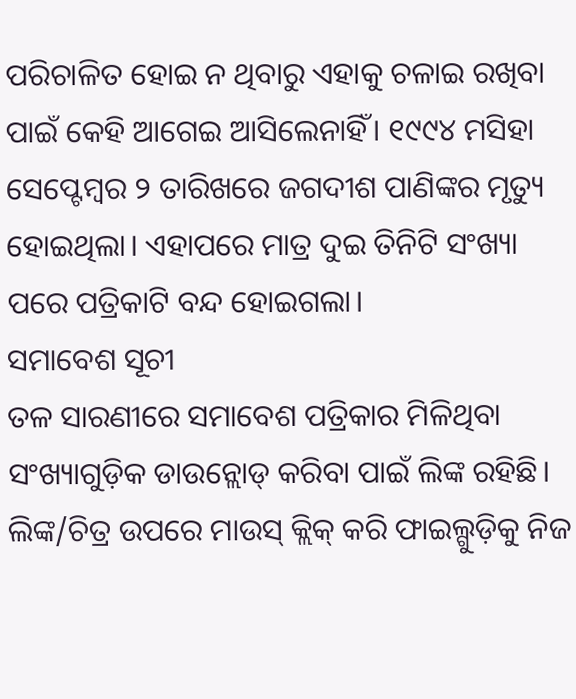ପରିଚାଳିତ ହୋଇ ନ ଥିବାରୁ ଏହାକୁ ଚଳାଇ ରଖିବା ପାଇଁ କେହି ଆଗେଇ ଆସିଲେନାହିଁ। ୧୯୯୪ ମସିହା ସେପ୍ଟେମ୍ବର ୨ ତାରିଖରେ ଜଗଦୀଶ ପାଣିଙ୍କର ମୃତ୍ୟୁ ହୋଇଥିଲା। ଏହାପରେ ମାତ୍ର ଦୁଇ ତିନିଟି ସଂଖ୍ୟା ପରେ ପତ୍ରିକାଟି ବନ୍ଦ ହୋଇଗଲା।
ସମାବେଶ ସୂଚୀ
ତଳ ସାରଣୀରେ ସମାବେଶ ପତ୍ରିକାର ମିଳିଥିବା ସଂଖ୍ୟାଗୁଡ଼ିକ ଡାଉନ୍ଲୋଡ୍ କରିବା ପାଇଁ ଲିଙ୍କ ରହିଛି। ଲିଙ୍କ/ଚିତ୍ର ଉପରେ ମାଉସ୍ କ୍ଲିକ୍ କରି ଫାଇଲ୍ଗୁଡ଼ିକୁ ନିଜ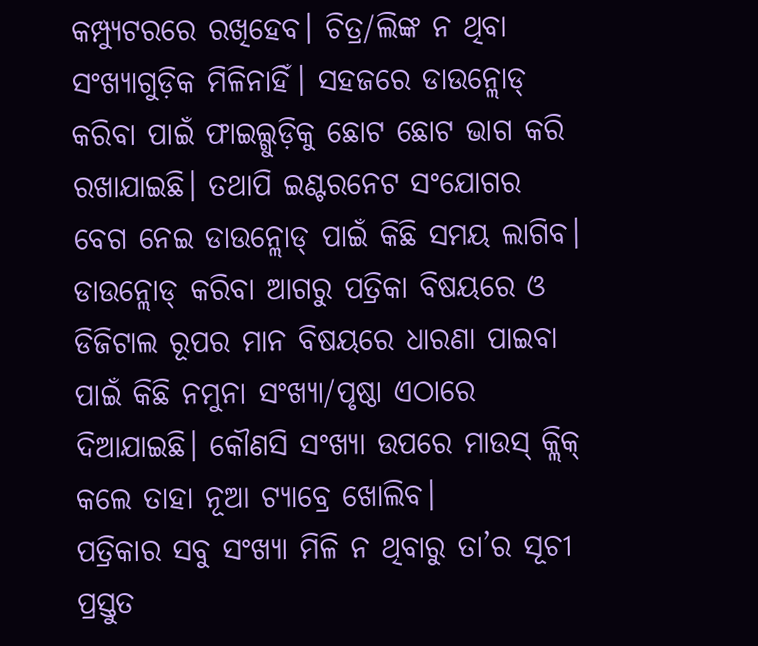କମ୍ପ୍ୟୁଟରରେ ରଖିହେବ। ଚିତ୍ର/ଲିଙ୍କ ନ ଥିବା ସଂଖ୍ୟାଗୁଡ଼ିକ ମିଳିନାହିଁ। ସହଜରେ ଡାଉନ୍ଲୋଡ୍ କରିବା ପାଇଁ ଫାଇଲ୍ଗୁଡ଼ିକୁ ଛୋଟ ଛୋଟ ଭାଗ କରି ରଖାଯାଇଛି। ତଥାପି ଇଣ୍ଟରନେଟ ସଂଯୋଗର ବେଗ ନେଇ ଡାଉନ୍ଲୋଡ୍ ପାଇଁ କିଛି ସମୟ ଲାଗିବ।
ଡାଉନ୍ଲୋଡ୍ କରିବା ଆଗରୁ ପତ୍ରିକା ବିଷୟରେ ଓ ଡିଜିଟାଲ ରୂପର ମାନ ବିଷୟରେ ଧାରଣା ପାଇବା ପାଇଁ କିଛି ନମୁନା ସଂଖ୍ୟା/ପୃଷ୍ଠା ଏଠାରେ ଦିଆଯାଇଛି। କୌଣସି ସଂଖ୍ୟା ଉପରେ ମାଉସ୍ କ୍ଲିକ୍ କଲେ ତାହା ନୂଆ ଟ୍ୟାବ୍ରେ ଖୋଲିବ।
ପତ୍ରିକାର ସବୁ ସଂଖ୍ୟା ମିଳି ନ ଥିବାରୁ ତା’ର ସୂଚୀ ପ୍ରସ୍ତୁତ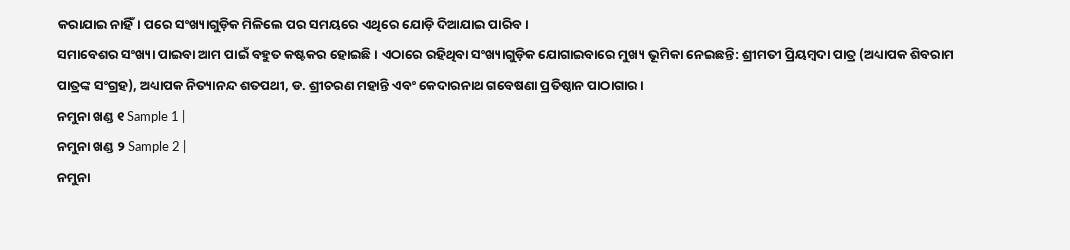କରାଯାଇ ନାହିଁ। ପରେ ସଂଖ୍ୟାଗୁଡ଼ିକ ମିଳିଲେ ପର ସମୟରେ ଏଥିରେ ଯୋଡ଼ି ଦିଆଯାଇ ପାରିବ।
ସମାବେଶର ସଂଖ୍ୟା ପାଇବା ଆମ ପାଇଁ ବହୁତ କଷ୍ଟକର ହୋଇଛି। ଏଠାରେ ରହିଥିବା ସଂଖ୍ୟାଗୁଡ଼ିକ ଯୋଗାଇବାରେ ମୁଖ୍ୟ ଭୂମିକା ନେଇଛନ୍ତି: ଶ୍ରୀମତୀ ପ୍ରିୟମ୍ବଦା ପାତ୍ର (ଅଧ୍ୟାପକ ଶିବରାମ ପାତ୍ରଙ୍କ ସଂଗ୍ରହ), ଅଧ୍ୟାପକ ନିତ୍ୟାନନ୍ଦ ଶତପଥୀ, ଡ. ଶ୍ରୀଚରଣ ମହାନ୍ତି ଏବଂ କେଦାରନାଥ ଗବେଷଣା ପ୍ରତିଷ୍ଠାନ ପାଠାଗାର।
ନମୁନା ଖଣ୍ଡ ୧ Sample 1 |
ନମୁନା ଖଣ୍ଡ ୨ Sample 2 |
ନମୁନା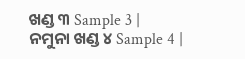ଖଣ୍ଡ ୩ Sample 3 |
ନମୁନା ଖଣ୍ଡ ୪ Sample 4 |